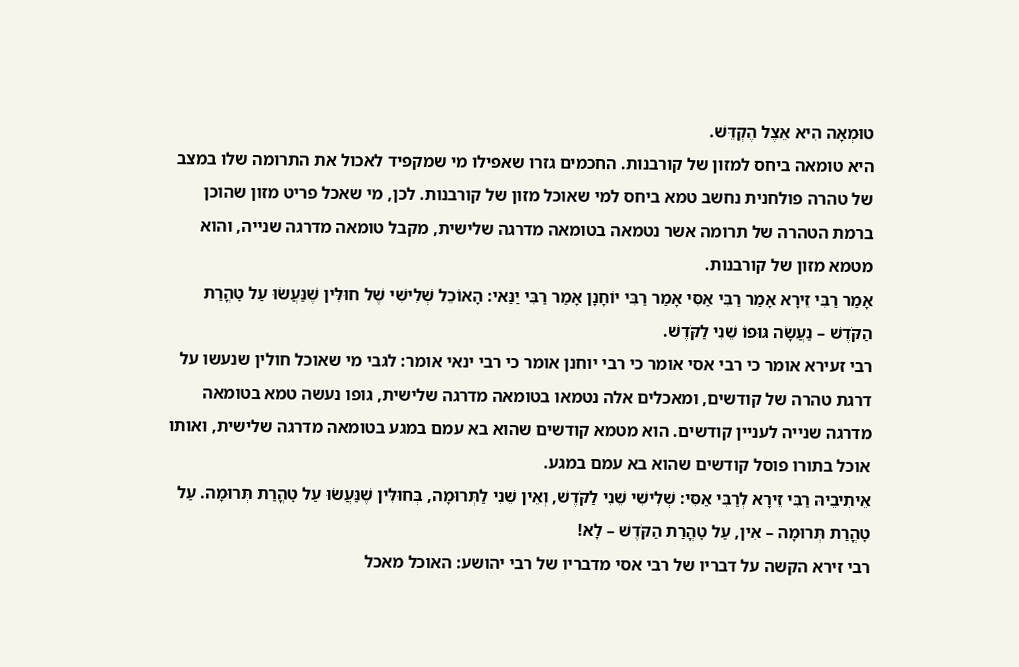טוּמְאָה הִיא אֵצֶל הֶקְדֵּשׁ.
היא טומאה ביחס למזון של קורבנות. החכמים גזרו שאפילו מי שמקפיד לאכול את התרומה שלו במצב של טהרה פולחנית נחשב טמא ביחס למי שאוכל מזון של קורבנות. לכן, מי שאכל פריט מזון שהוכן ברמת הטהרה של תרומה אשר נטמאה בטומאה מדרגה שלישית, מקבל טומאה מדרגה שנייה, והוא מטמא מזון של קורבנות.
אָמַר רַבִּי זֵירָא אָמַר רַבִּי אַסִּי אָמַר רַבִּי יוֹחָנָן אָמַר רַבִּי יַנַּאי: הָאוֹכֵל שְׁלִישִׁי שֶׁל חוּלִּין שֶׁנַּעֲשׂוּ עַל טׇהֳרַת הַקֹּדֶשׁ – נַעֲשָׂה גּוּפוֹ שֵׁנִי לַקֹּדֶשׁ.
רבי זעירא אומר כי רבי אסי אומר כי רבי יוחנן אומר כי רבי ינאי אומר: לגבי מי שאוכל חולין שנעשו על דרגת טהרה של קודשים, ומאכלים אלה נטמאו בטומאה מדרגה שלישית, גופו נעשה טמא בטומאה מדרגה שנייה לעניין קודשים. הוא מטמא קודשים שהוא בא עמם במגע בטומאה מדרגה שלישית, ואותו אוכל בתורו פוסל קודשים שהוא בא עמם במגע.
אֵיתִיבֵיהּ רַבִּי זֵירָא לְרַבִּי אַסִּי: שְׁלִישִׁי שֵׁנִי לַקֹּדֶשׁ, וְאֵין שֵׁנִי לַתְּרוּמָה, בְּחוּלִּין שֶׁנַּעֲשׂוּ עַל טׇהֳרַת תְּרוּמָה. עַל טׇהֳרַת תְּרוּמָה – אִין, עַל טׇהֳרַת הַקֹּדֶשׁ – לָא!
רבי זירא הקשה על דבריו של רבי אסי מדבריו של רבי יהושע: האוכל מאכל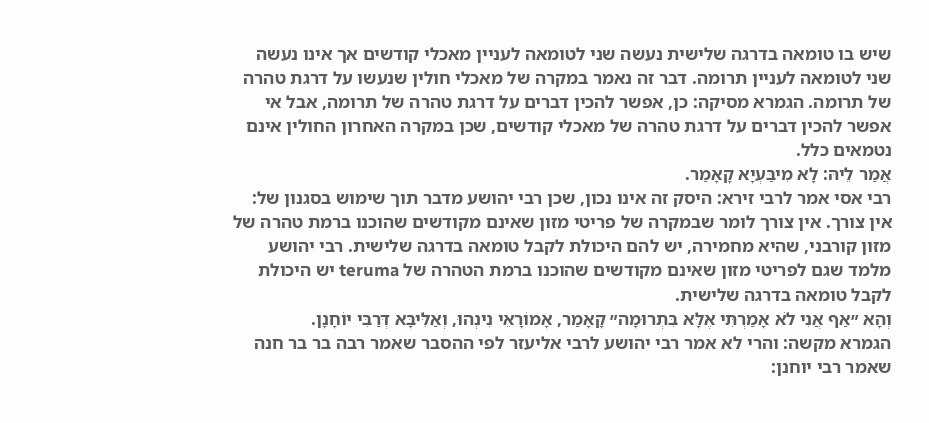שיש בו טומאה בדרגה שלישית נעשה שני לטומאה לעניין מאכלי קודשים אך אינו נעשה שני לטומאה לעניין תרומה. דבר זה נאמר במקרה של מאכלי חולין שנעשו על דרגת טהרה של תרומה. הגמרא מסיקה: כן, אפשר להכין דברים על דרגת טהרה של תרומה, אבל אי אפשר להכין דברים על דרגת טהרה של מאכלי קודשים, שכן במקרה האחרון החולין אינם נטמאים כלל.
אֲמַר לֵיהּ: לָא מִיבַּעְיָא קָאָמַר.
רבי אסי אמר לרבי זירא: היסק זה אינו נכון, שכן רבי יהושע מדבר תוך שימוש בסגנון של: אין צורך. אין צורך לומר שבמקרה של פריטי מזון שאינם מקודשים שהוכנו ברמת טהרה של מזון קורבני, שהיא מחמירה, יש להם היכולת לקבל טומאה בדרגה שלישית. רבי יהושע מלמד שגם לפריטי מזון שאינם מקודשים שהוכנו ברמת הטהרה של teruma יש היכולת לקבל טומאה בדרגה שלישית.
וְהָא ״אַף אֲנִי לֹא אָמַרְתִּי אֶלָּא בִּתְרוּמָה״ קָאָמַר, אָמוֹרָאֵי נִינְהוּ, וְאַלִּיבָּא דְּרַבִּי יוֹחָנָן.
הגמרא מקשה: והרי לא אמר רבי יהושע לרבי אליעזר לפי ההסבר שאמר רבה בר בר חנה שאמר רבי יוחנן: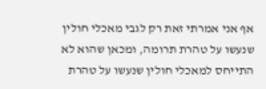אף אני אמרתי זאת רק לגבי מאכלי חולין שנעשו על טהרת תרומה, ומכאן שהוא לא התייחס למאכלי חולין שנעשו על טהרת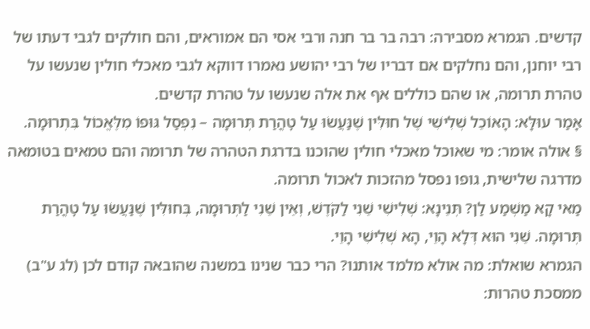קדשים. הגמרא מסבירה: רבה בר בר חנה ורבי אסי הם אמוראים, והם חולקים לגבי דעתו של רבי יוחנן, והם נחלקים אם דבריו של רבי יהושע נאמרו דווקא לגבי מאכלי חולין שנעשו על טהרת תרומה, או שהם כוללים אף את אלה שנעשו על טהרת קדשים.
אָמַר עוּלָּא: הָאוֹכֵל שְׁלִישִׁי שֶׁל חוּלִּין שֶׁנַּעֲשׂוּ עַל טׇהֳרַת תְּרוּמָה – נִפְסַל גּוּפוֹ מִלֶּאֱכוֹל בִּתְרוּמָה.
§ אולה אומר: מי שאוכל מאכלי חולין שהוכנו בדרגת הטהרה של תרומה והם טמאים בטומאה מדרגה שלישית, גופו נפסל מהזכות לאכול תרומה.
מַאי קָא מַשְׁמַע לַן? תְּנֵינָא: שְׁלִישִׁי שֵׁנִי לַקֹּדֶשׁ, וְאֵין שֵׁנִי לַתְּרוּמָה, בְּחוּלִּין שֶׁנַּעֲשׂוּ עַל טׇהֳרַת תְּרוּמָה. שֵׁנִי הוּא דְּלָא הָוֵי, הָא שְׁלִישִׁי הָוֵי.
הגמרא שואלת: מה אולא מלמד אותנו? הרי כבר שנינו במשנה שהובאה קודם לכן (לג ע"ב) ממסכת טהרות: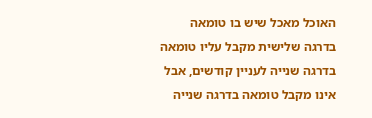האוכל מאכל שיש בו טומאה בדרגה שלישית מקבל עליו טומאה בדרגה שנייה לעניין קודשים, אבל אינו מקבל טומאה בדרגה שנייה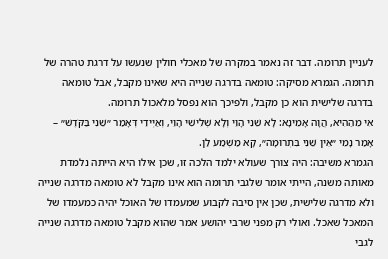לעניין תרומה. דבר זה נאמר במקרה של מאכלי חולין שנעשו על דרגת טהרה של תרומה. הגמרא מסיקה: טומאה בדרגה שנייה היא שאינו מקבל, אבל טומאה בדרגה שלישית הוא כן מקבל, ולפיכך הוא נפסל מלאכול תרומה.
אִי מֵהַהִיא, הֲוָה אָמֵינָא: לָא שֵׁנִי הָוֵי וְלָא שְׁלִישִׁי הָוֵי, וְאַיְּידֵי דְּאָמַר ״שֵׁנִי בַּקֹּדֶשׁ״ – אָמַר נָמֵי ״אֵין שֵׁנִי בִּתְרוּמָה״, קָא מַשְׁמַע לַן.
הגמרא משיבה: היה צורך שעולא ילמד הלכה זו, שכן אילו היא הייתה נלמדת מאותה משנה, הייתי אומר שלגבי תרומה הוא אינו מקבל לא טומאה מדרגה שנייה ולא מדרגה שלישית, שכן אין סיבה לקבוע שמעמדו של האוכל יהיה כמעמדו של המאכל שאכל. ואולי רק מפני שרבי יהושע אמר שהוא מקבל טומאה מדרגה שנייה לגבי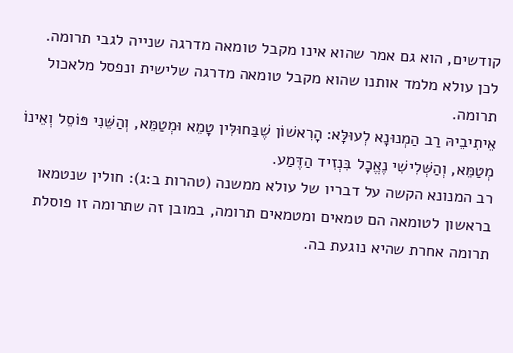קודשים, הוא גם אמר שהוא אינו מקבל טומאה מדרגה שנייה לגבי תרומה. לכן עולא מלמד אותנו שהוא מקבל טומאה מדרגה שלישית ונפסל מלאכול תרומה.
אֵיתִיבֵיהּ רַב הַמְנוּנָא לְעוּלָּא: הָרִאשׁוֹן שֶׁבַּחוּלִּין טָמֵא וּמְטַמֵּא, וְהַשֵּׁנִי פּוֹסֵל וְאֵינוֹ מְטַמֵּא, וְהַשְּׁלִישִׁי נֶאֱכָל בִּנְזִיד הַדֶּמַע.
רב המנונא הקשה על דבריו של עולא ממשנה (טהרות ב:ג): חולין שנטמאו בראשון לטומאה הם טמאים ומטמאים תרומה, במובן זה שתרומה זו פוסלת תרומה אחרת שהיא נוגעת בה.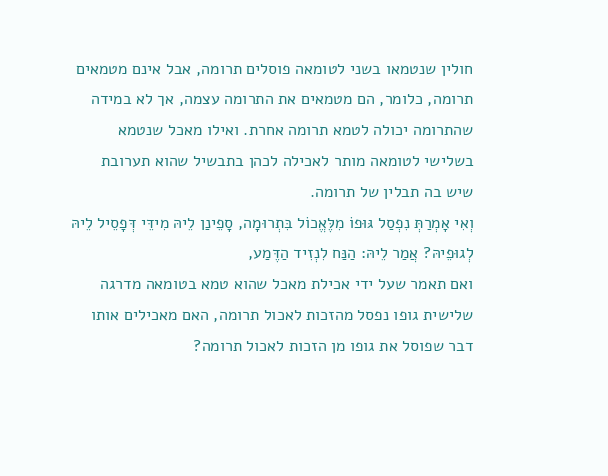חולין שנטמאו בשני לטומאה פוסלים תרומה, אבל אינם מטמאים תרומה, כלומר, הם מטמאים את התרומה עצמה, אך לא במידה שהתרומה יכולה לטמא תרומה אחרת. ואילו מאכל שנטמא בשלישי לטומאה מותר לאכילה לכהן בתבשיל שהוא תערובת שיש בה תבלין של תרומה.
וְאִי אָמְרַתְּ נִפְסַל גּוּפוֹ מִלֶּאֱכוֹל בִּתְרוּמָה, סָפֵינַן לֵיהּ מִידֵּי דְּפָסֵיל לֵיהּ לְגוּפֵיהּ? אֲמַר לֵיהּ: הַנַּח לִנְזִיד הַדֶּמַע,
ואם תאמר שעל ידי אכילת מאכל שהוא טמא בטומאה מדרגה שלישית גופו נפסל מהזכות לאכול תרומה, האם מאכילים אותו דבר שפוסל את גופו מן הזכות לאכול תרומה?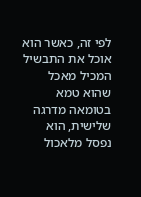לפי זה, כאשר הוא אוכל את התבשיל המכיל מאכל שהוא טמא בטומאה מדרגה שלישית, הוא נפסל מלאכול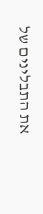את התבלינים של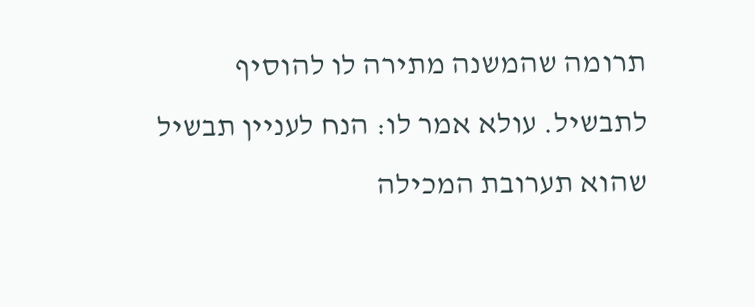תרומה שהמשנה מתירה לו להוסיף לתבשיל. עולא אמר לו: הנח לעניין תבשיל שהוא תערובת המכילה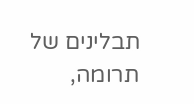תבלינים של תרומה,